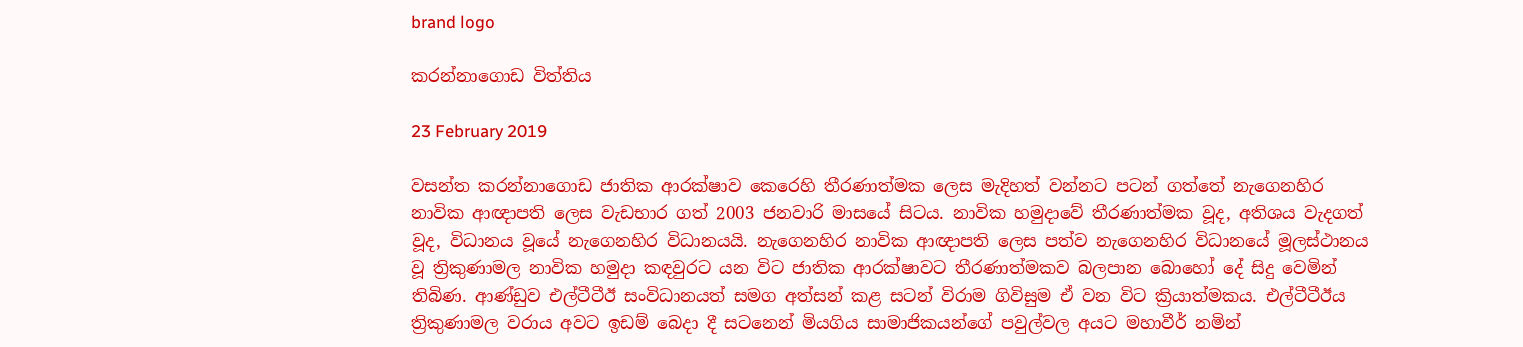brand logo

කරන්නාගොඩ විත්තිය

23 February 2019

වසන්ත කරන්නාගොඩ ජාතික ආරක්ෂාව කෙරෙහි තීරණාත්මක ලෙස මැදිහත් වන්නට පටන් ගත්තේ නැගෙනහිර නාවික ආඥාපති ලෙස වැඩභාර ගත් 2003 ජනවාරි මාසයේ සිටය. නාවික හමුදාවේ තීරණාත්මක වූද, අතිශය වැදගත් වූද, විධානය වූයේ නැගෙනහිර විධානයයි. නැගෙනහිර නාවික ආඥාපති ලෙස පත්ව නැගෙනහිර විධානයේ මූලස්ථානය වූ ත්‍රිකුණාමල නාවික හමුදා කඳවුරට යන විට ජාතික ආරක්ෂාවට තීරණාත්මකව බලපාන බොහෝ දේ සිදු වෙමින් තිබිණ. ආණ්ඩුව එල්ටීටීඊ සංවිධානයත් සමග අත්සන් කළ සටන් විරාම ගිවිසුම ඒ වන විට ක්‍රියාත්මකය. එල්ටීටීඊය ත්‍රිකුණාමල වරාය අවට ඉඩම් බෙදා දී සටනෙන් මියගිය සාමාජිකයන්ගේ පවුල්වල අයට මහාවීර් නමින්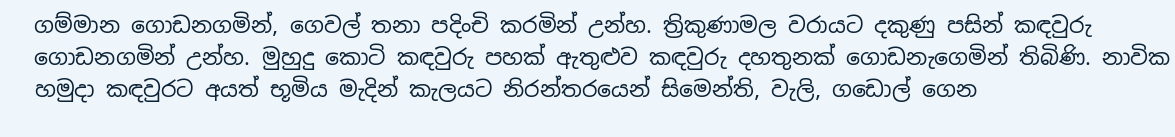ගම්මාන ගොඩනගමින්, ගෙවල් තනා පදිංචි කරමින් උන්හ. ත්‍රිකුණාමල වරායට දකුණු පසින් කඳවුරු ගොඩනගමින් උන්හ. මුහුදු කොටි කඳවුරු පහක් ඇතුළුව කඳවුරු දහතුනක් ගොඩනැගෙමින් තිබිණි. නාවික හමුදා කඳවුරට අයත් භූමිය මැදින් කැලයට නිරන්තරයෙන් සිමෙන්ති, වැලි, ගඩොල් ගෙන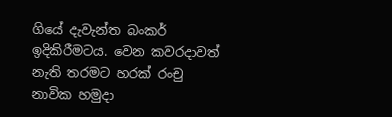ගියේ දැවැන්ත බංකර් ඉදිකිරීමටය. වෙන කවරදාවත් නැති තරමට හරක් රංචු නාවික හමුදා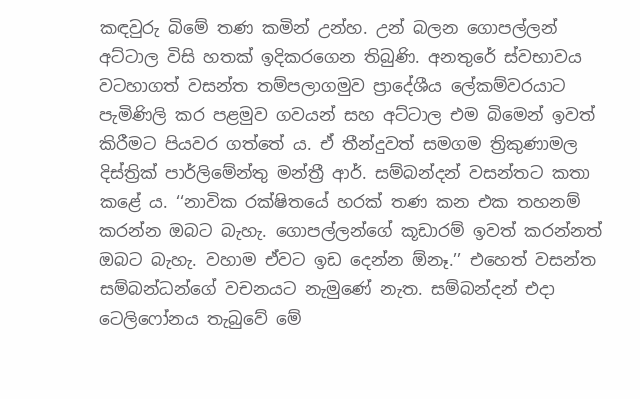කඳවුරු බිමේ තණ කමින් උන්හ. උන් බලන ගොපල්ලන් අට්ටාල විසි හතක් ඉදිකරගෙන තිබුණි. අනතුරේ ස්වභාවය වටහාගත් වසන්ත තම්පලාගමුව ප්‍රාදේශීය ලේකම්වරයාට පැමිණිලි කර පළමුව ගවයන් සහ අට්ටාල එම බිමෙන් ඉවත් කිරීමට පියවර ගත්තේ ය. ඒ තීන්දුවත් සමගම ත්‍රිකුණාමල දිස්ත්‍රික් පාර්ලිමේන්තු මන්ත්‍රී ආර්. සම්බන්දන් වසන්තට කතා කළේ ය. ‘‘නාවික රක්ෂිතයේ හරක් තණ කන එක තහනම් කරන්න ඔබට බැහැ. ගොපල්ලන්ගේ කූඩාරම් ඉවත් කරන්නත් ඔබට බැහැ. වහාම ඒවට ඉඩ දෙන්න ඕනෑ.’’ එහෙත් වසන්ත සම්බන්ධන්ගේ වචනයට නැමුණේ නැත. සම්බන්දන් එදා ටෙලිෆෝනය තැබුවේ මේ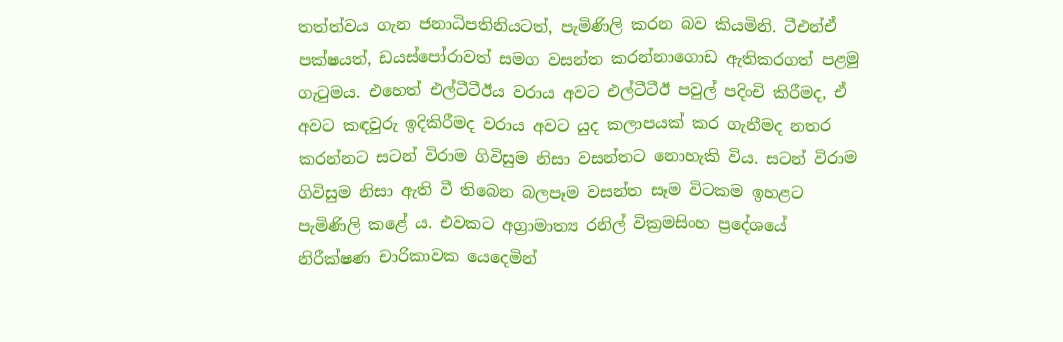තත්ත්වය ගැන ජනාධිපතිනියටත්, පැමිණිලි කරන බව කියමිනි. ටීඑන්ඒ පක්ෂයත්, ඩයස්පෝරාවත් සමග වසන්ත කරන්නාගොඩ ඇතිකරගත් පළමු ගැටුමය. එහෙත් එල්ටීටීඊය වරාය අවට එල්ටීටීඊ පවුල් පදිංචි කිරීමද, ඒ අවට කඳවුරු ඉදිකිරීමද වරාය අවට යුද කලාපයක් කර ගැනීමද නතර කරන්නට සටන් විරාම ගිවිසුම නිසා වසන්තට නොහැකි විය. සටන් විරාම ගිවිසුම නිසා ඇති වී තිබෙන බලපෑම වසන්ත සෑම විටකම ඉහළට පැමිණිලි කළේ ය. එවකට අග්‍රාමාත්‍ය රනිල් වික්‍රමසිංහ ප්‍රදේශයේ නිරීක්ෂණ චාරිකාවක යෙදෙමින්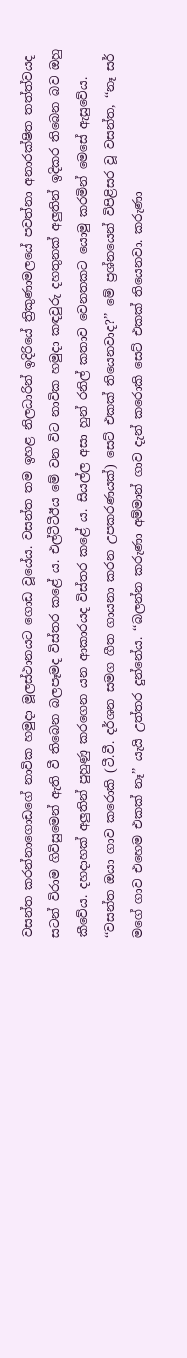වසන්ත කරන්නාගොඩගේ නාවික හමුදා මූලස්ථානයට ගොඩ වූයේය. වසන්ත තම ඉහළ නිලධාරින් ඉදිරියේ ත්‍රිකුණාමලයේ පවත්නා අනාරක්ෂිත තත්ත්වයද සටන් විරාම ගිවිසුමෙන් ඇති වී තිබෙන බලපෑමද විස්තර කළේ ය. එල්ටීටීඊය මේ වන විට නාවික හමුදා කඳවුරු දහතුනක් අලුතින් ඉදිකර තිබෙන බව ඔහු කීවේය. දහදාහක් අලුතින් පුහුණු කරගෙන යන ආකාරයද විස්තර කළේ ය. සියල්ල අසා හුන් රනිල් කතාව වෙනතකට යොමු කරමින් මෙසේ ඇසුවේය. ‘‘වසන්ත ඔයා ගාව කරොකි (ටී.වී. දර්ශන සමග ගීත ගායනා කරන උපකරණයක්) සෙට් එකක් තියෙනවාද?’’ මේ ප්‍රශ්නයෙන් විපිළිසර වූ වසන්ත, ‘‘නෑ සර් මගේ ගාව එහෙම එකක් නෑ’’ යැයි උත්තර දුන්නේය. ‘‘බලන්න කරුණා අම්මාන් ගාව දැන් කරොකි සෙට් එකක් තියෙනවා. කරුණා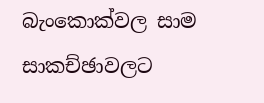බැංකොක්වල සාම සාකච්ඡාවලට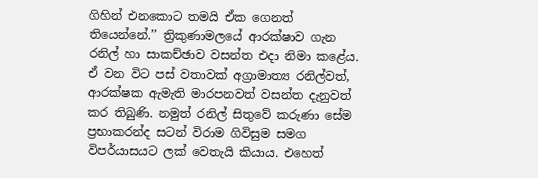ගිහින් එනකොට තමයි ඒක ගෙනත් තියෙන්නේ.’’ ත්‍රිකුණාමලයේ ආරක්ෂාව ගැන රනිල් හා සාකච්ඡාව වසන්ත එදා නිමා කළේය. ඒ වන විට පස් වතාවක් අග්‍රාමාත්‍ය රනිල්වත්, ආරක්ෂක ඇමැති මාරපනවත් වසන්ත දැනුවත් කර තිබුණි. නමුත් රනිල් සිතුවේ කරුණා සේම ප්‍රභාකරන්ද සටන් විරාම ගිවිසුම සමග විපර්යාසයට ලක් වෙතැයි කියාය. එහෙත්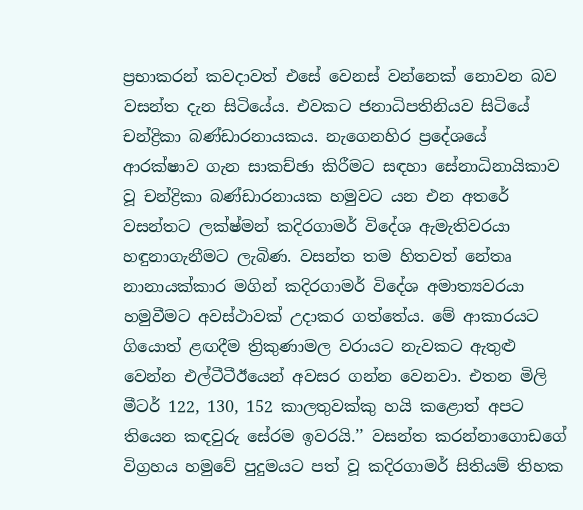ප්‍රභාකරන් කවදාවත් එසේ වෙනස් වන්නෙක් නොවන බව වසන්ත දැන සිටියේය. එවකට ජනාධිපතිනියව සිටියේ චන්ද්‍රිකා බණ්ඩාරනායකය. නැගෙනහිර ප්‍රදේශයේ ආරක්ෂාව ගැන සාකච්ඡා කිරීමට සඳහා සේනාධිනායිකාව වූ චන්ද්‍රිකා බණ්ඩාරනායක හමුවට යන එන අතරේ වසන්තට ලක්ෂ්මන් කදිරගාමර් විදේශ ඇමැතිවරයා හඳුනාගැනීමට ලැබිණ. වසන්ත තම හිතවත් නේතෘ නානායක්කාර මගින් කදිරගාමර් විදේශ අමාත්‍යවරයා හමුවීමට අවස්ථාවක් උදාකර ගත්තේය. මේ ආකාරයට ගියොත් ළඟදීම ත්‍රිකුණාමල වරායට නැවකට ඇතුළු වෙන්න එල්ටීටීඊයෙන් අවසර ගන්න වෙනවා. එතන මිලි මීටර් 122, 130, 152 කාලතුවක්කු හයි කළොත් අපට තියෙන කඳවුරු සේරම ඉවරයි.’’ වසන්ත කරන්නාගොඩගේ විග්‍රහය හමුවේ පුදුමයට පත් වූ කදිරගාමර් සිතියම් තිහක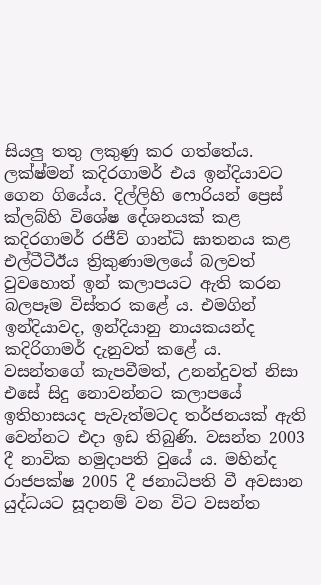සියලු තතු ලකුණු කර ගත්තේය. ලක්ෂ්මන් කදිරගාමර් එය ඉන්දියාවට ගෙන ගියේය. දිල්ලිහි ෆොරියන් ප්‍රෙස් ක්ලබ්හි විශේෂ දේශනයක් කළ කදිරගාමර් රජීව් ගාන්ධි ඝාතනය කළ එල්ටීටීඊය ත්‍රිකුණාමලයේ බලවත් වුවහොත් ඉන් කලාපයට ඇති කරන බලපෑම විස්තර කළේ ය. එමගින් ඉන්දියාවද, ඉන්දියානු නායකයන්ද කදිරිගාමර් දැනුවත් කළේ ය. වසන්තගේ කැපවීමත්, උනන්දුවත් නිසා එසේ සිදු නොවන්නට කලාපයේ ඉතිහාසයද පැවැත්මටද තර්ජනයක් ඇති වෙන්නට එදා ඉඩ තිබුණි. වසන්ත 2003 දී නාවික හමුදාපති වුයේ ය. මහින්ද රාජපක්ෂ 2005 දී ජනාධිපති වී අවසාන යුද්ධයට සූදානම් වන විට වසන්ත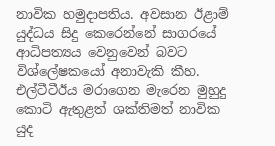නාවික හමුදාපතිය. අවසාන ඊළාම් යුද්ධය සිදු කෙරෙන්නේ සාගරයේ ආධිපත්‍යය වෙනුවෙන් බවට විශ්ලේෂකයෝ අනාවැකි කීහ. එල්ටීටීඊය මරාගෙන මැරෙන මුහුදු කොටි ඇතුළත් ශක්තිමත් නාවික යුද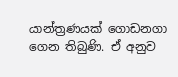යාන්ත්‍රණයක් ගොඩනගා ගෙන තිබුණි. ඒ අනුව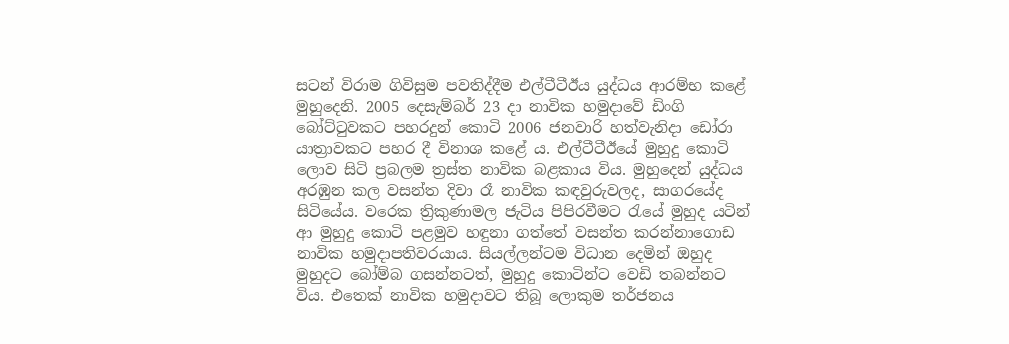සටන් විරාම ගිවිසුම පවතිද්දීම එල්ටීටීඊය යුද්ධය ආරම්භ කළේ මුහුදෙනි. 2005 දෙසැම්බර් 23 දා නාවික හමුදාවේ ඩිංගි බෝට්ටුවකට පහරදුන් කොටි 2006 ජනවාරි හත්වැනිදා ඩෝරා යාත්‍රාවකට පහර දී විනාශ කළේ ය. එල්ටීටීඊයේ මුහුදු කොටි ලොව සිටි ප්‍රබලම ත්‍රස්ත නාවික බළකාය විය. මුහුදෙන් යුද්ධය අරඹුන කල වසන්ත දිවා රෑ නාවික කඳවුරුවලද, සාගරයේද සිටියේය. වරෙක ත්‍රිකුණාමල ජැටිය පිපිරවීමට රැයේ මුහුද යටින් ආ මුහුදු කොටි පළමුව හඳුනා ගත්තේ වසන්ත කරන්නාගොඩ නාවික හමුදාපතිවරයාය. සියල්ලන්ටම විධාන දෙමින් ඔහුද මුහුදට බෝම්බ ගසන්නටත්, මුහුදු කොටින්ට වෙඩි තබන්නට විය. එතෙක් නාවික හමුදාවට තිබූ ලොකුම තර්ජනය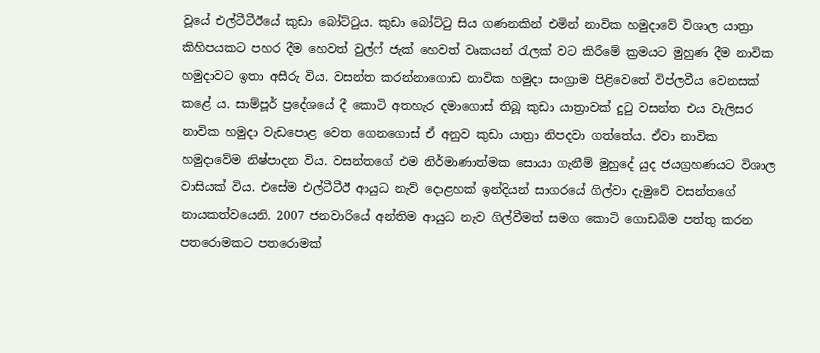වූයේ එල්ටීටීඊයේ කුඩා බෝට්ටුය. කුඩා බෝට්ටු සිය ගණනකින් එමින් නාවික හමුදාවේ විශාල යාත්‍රා කිහිපයකට පහර දීම හෙවත් වුල්ෆ් ජැක් හෙවත් වෘකයන් රැලක් වට කිරීමේ ක්‍රමයට මුහුණ දීම නාවික හමුදාවට ඉතා අසීරු විය. වසන්ත කරන්නාගොඩ නාවික හමුදා සංග්‍රාම පිළිවෙතේ විප්ලවීය වෙනසක් කළේ ය. සාම්පූර් ප්‍රදේශයේ දී කොටි අතහැර දමාගොස් තිබූ කුඩා යාත්‍රාවක් දුටු වසන්ත එය වැලිසර නාවික හමුදා වැඩපොළ වෙත ගෙනගොස් ඒ අනුව කුඩා යාත්‍රා නිපදවා ගත්තේය. ඒවා නාවික හමුදාවේම නිෂ්පාදන විය. වසන්තගේ එම නිර්මාණාත්මක සොයා ගැනීම් මුහුදේ යුද ජයග්‍රහණයට විශාල වාසියක් විය. එසේම එල්ටීටීඊ ආයුධ නැව් දොළහක් ඉන්දියන් සාගරයේ ගිල්වා දැමුවේ වසන්තගේ නායකත්වයෙනි. 2007 ජනවාරියේ අන්තිම ආයුධ නැව ගිල්වීමත් සමග කොටි ගොඩබිම පත්තු කරන පතරොමකට පතරොමක්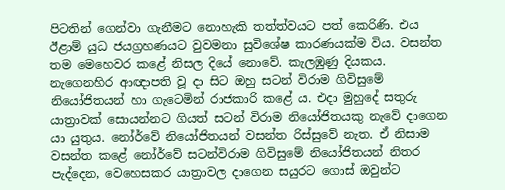පිටතින් ගෙන්වා ගැනීමට නොහැකි තත්ත්වයට පත් කෙරිණි. එය ඊළාම් යුධ ජයග්‍රහණයට වුවමනා සුවිශේෂ කාරණයක්ම විය. වසන්ත තම මෙහෙවර කළේ නිසල දියේ නොවේ. කැලඹුණු දියකය. නැගෙනහිර ආඥාපති වූ දා සිට ඔහු සටන් විරාම ගිවිසුමේ නියෝජිතයන් හා ගැටෙමින් රාජකාරි කළේ ය. එදා මුහුදේ සතුරු යාත්‍රාවක් සොයන්නට ගියත් සටන් විරාම නියෝජිතයකු නැවේ දාගෙන යා යුතුය. නෝර්වේ නියෝජිතයන් වසන්ත රිස්සුවේ නැත. ඒ නිසාම වසන්ත කළේ නෝර්වේ සටන්විරාම ගිවිසුමේ නියෝජිතයන් නිතර පැද්දෙන, වෙහෙසකර යාත්‍රාවල දාගෙන සයුරට ගොස් ඔවුන්ට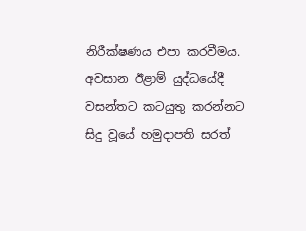නිරීක්ෂණය එපා කරවීමය. අවසාන ඊළාම් යුද්ධයේදී වසන්තට කටයුතු කරන්නට සිදු වූයේ හමුදාපති සරත්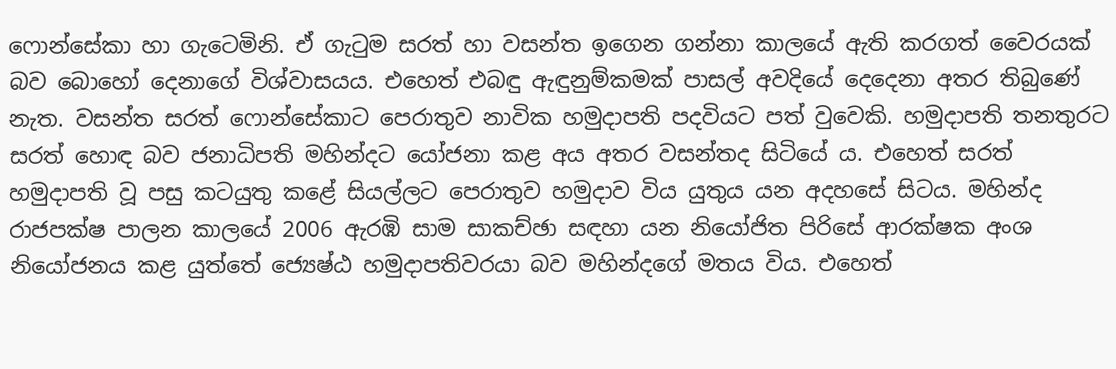ෆොන්සේකා හා ගැටෙමිනි. ඒ ගැටුම සරත් හා වසන්ත ඉගෙන ගන්නා කාලයේ ඇති කරගත් වෛරයක් බව බොහෝ දෙනාගේ විශ්වාසයය. එහෙත් එබඳු ඇඳුනුම්කමක් පාසල් අවදියේ දෙදෙනා අතර තිබුණේ නැත. වසන්ත සරත් ෆොන්සේකාට පෙරාතුව නාවික හමුදාපති පදවියට පත් වුවෙකි. හමුදාපති තනතුරට සරත් හොඳ බව ජනාධිපති මහින්දට යෝජනා කළ අය අතර වසන්තද සිටියේ ය. එහෙත් සරත් හමුදාපති වූ පසු කටයුතු කළේ සියල්ලට පෙරාතුව හමුදාව විය යුතුය යන අදහසේ සිටය. මහින්ද රාජපක්ෂ පාලන කාලයේ 2006 ඇරඹි සාම සාකච්ඡා සඳහා යන නියෝජිත පිරිසේ ආරක්ෂක අංශ නියෝජනය කළ යුත්තේ ජ්‍යෙෂ්ඨ හමුදාපතිවරයා බව මහින්දගේ මතය විය. එහෙත්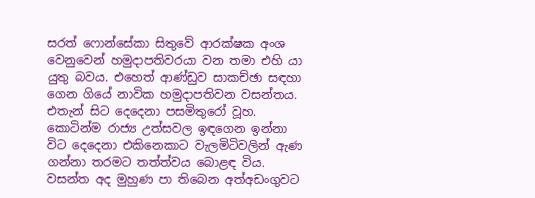සරත් ෆොන්සේකා සිතුවේ ආරක්ෂක අංශ වෙනුවෙන් හමුදාපතිවරයා වන තමා එහි යා යුතු බවය. එහෙත් ආණ්ඩුව සාකච්ඡා සඳහා ගෙන ගියේ නාවික හමුදාපතිවන වසන්තය. එතැන් සිට දෙදෙනා පසමිතුරෝ වූහ. කොටින්ම රාජ්‍ය උත්සවල ඉඳගෙන ඉන්නා විට දෙදෙනා එකිනෙකාට වැලමිටිවලින් ඇණ ගන්නා තරමට තත්ත්වය බොළඳ විය. වසන්ත අද මුහුණ පා තිබෙන අත්අඩංගුවට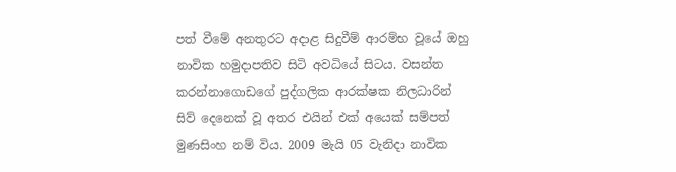පත් වීමේ අනතුරට අදාළ සිදුවීම් ආරම්භ වූයේ ඔහු නාවික හමුදාපතිව සිටි අවධියේ සිටය. වසන්ත කරන්නාගොඩගේ පුද්ගලික ආරක්ෂක නිලධාරින් සිව් දෙනෙක් වූ අතර එයින් එක් අයෙක් සම්පත් මුණසිංහ නම් විය. 2009 මැයි 05 වැනිදා නාවික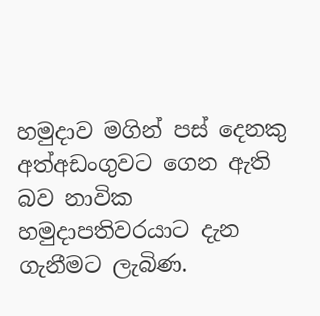හමුදාව මගින් පස් දෙනකු අත්අඩංගුවට ගෙන ඇති බව නාවික හමුදාපතිවරයාට දැන ගැනීමට ලැබිණ.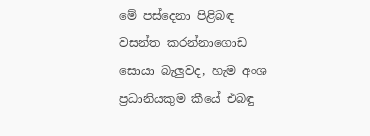මේ පස්දෙනා පිළිබඳ වසන්ත කරන්නාගොඩ සොයා බැලුවද, හැම අංශ ප්‍රධානියකුම කීයේ එබඳු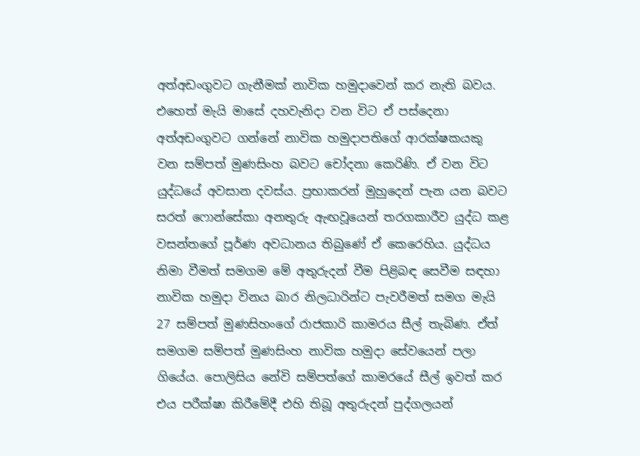අත්අඩංගුවට ගැනීමක් නාවික හමුදාවෙන් කර නැති බවය. එහෙත් මැයි මාසේ දහවැනිදා වන විට ඒ පස්දෙනා අත්අඩංගුවට ගන්නේ නාවික හමුදාපතිගේ ආරක්ෂකයකු වන සම්පත් මුණසිංහ බවට චෝදනා කෙරිණි. ඒ වන විට යුද්ධයේ අවසාන දවස්ය. ප්‍රභාකරන් මුහුදෙන් පැන යන බවට සරත් ෆොන්සේකා අනතුරු ඇඟවූයෙන් තරගකාරීව යුද්ධ කළ වසන්තගේ පූර්ණ අවධානය තිබුණේ ඒ කෙරෙහිය. යුද්ධය නිමා වීමත් සමගම මේ අතුරුදන් වීම පිළිබඳ සෙවීම සඳහා නාවික හමුදා විනය බාර නිලධාරින්ට පැවරීමත් සමග මැයි 27 සම්පත් මුණසිහංගේ රාජකාරි කාමරය සීල් තැබිණ. ඒත් සමගම සම්පත් මුණසිංහ නාවික හමුදා සේවයෙන් පලා ගියේය. පොලිසිය නේවි සම්පත්ගේ කාමරයේ සීල් ඉවත් කර එය පරීක්ෂා කිරීමේදී එහි තිබූ අතුරුදන් පුද්ගලයන්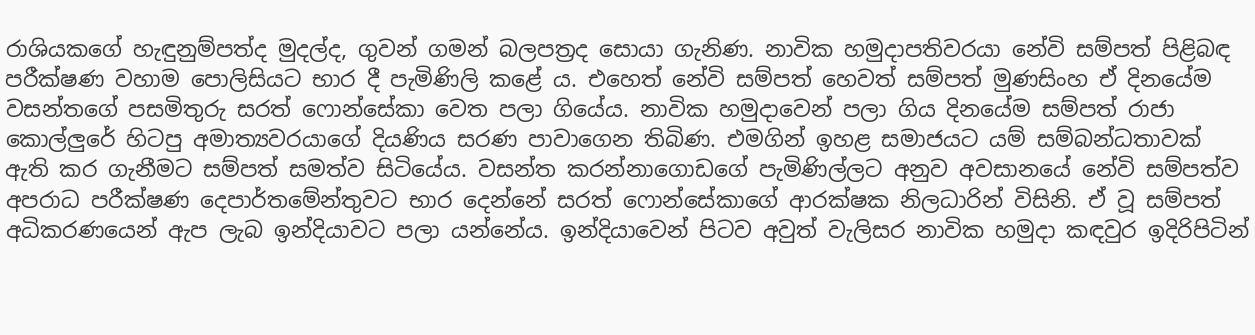රාශියකගේ හැඳුනුම්පත්ද මුදල්ද, ගුවන් ගමන් බලපත්‍රද සොයා ගැනිණ. නාවික හමුදාපතිවරයා නේවි සම්පත් පිළිබඳ පරීක්ෂණ වහාම පොලිසියට භාර දී පැමිණිලි කළේ ය. එහෙත් නේවි සම්පත් හෙවත් සම්පත් මුණසිංහ ඒ දිනයේම වසන්තගේ පසමිතුරු සරත් ෆොන්සේකා වෙත පලා ගියේය. නාවික හමුදාවෙන් පලා ගිය දිනයේම සම්පත් රාජා කොල්ලුරේ හිටපු අමාත්‍යවරයාගේ දියණිය සරණ පාවාගෙන තිබිණ. එමගින් ඉහළ සමාජයට යම් සම්බන්ධතාවක් ඇති කර ගැනීමට සම්පත් සමත්ව සිටියේය. වසන්ත කරන්නාගොඩගේ පැමිණිල්ලට අනුව අවසානයේ නේවි සම්පත්ව අපරාධ පරීක්ෂණ දෙපාර්තමේන්තුවට භාර දෙන්නේ සරත් ෆොන්සේකාගේ ආරක්ෂක නිලධාරින් විසිනි. ඒ වූ සම්පත් අධිකරණයෙන් ඇප ලැබ ඉන්දියාවට පලා යන්නේය. ඉන්දියාවෙන් පිටව අවුත් වැලිසර නාවික හමුදා කඳවුර ඉදිරිපිටින්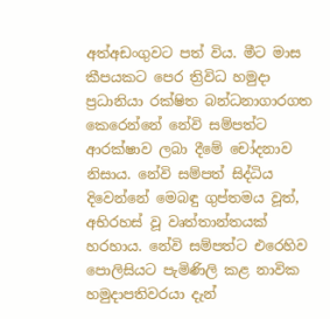අත්අඩංගුවට පත් විය. මීට මාස කීපයකට පෙර ත්‍රිවිධ හමුදා ප්‍රධානියා රක්ෂිත බන්ධනාගාරගත කෙරෙන්නේ නේවි සම්පත්ට ආරක්ෂාව ලබා දීමේ චෝදනාව නිසාය. නේවි සම්පත් සිද්ධිය දිවෙන්නේ මෙබඳු ගුප්තමය වූත්, අභිරහස් වූ වෘත්තාන්තයක් හරහාය. නේවි සම්පත්ට එරෙහිව පොලිසියට පැමිණිලි කළ නාවික හමුදාපතිවරයා දැන්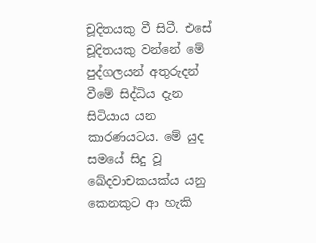චූදිතයකු වී සිටී. එසේ චූදිතයකු වන්නේ මේ පුද්ගලයන් අතුරුදන් වීමේ සිද්ධිය දැන සිටියාය යන කාරණයටය. මේ යුද සමයේ සිදු වූ ඛේදවාචකයක්ය යනු කෙනකුට ආ හැකි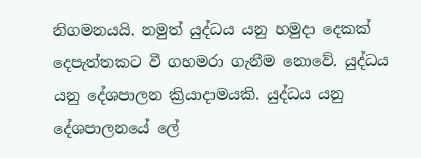නිගමනයයි. නමුත් යුද්ධය යනු හමුදා දෙකක් දෙපැත්තකට වී ගහමරා ගැනීම නොවේ. යුද්ධය යනු දේශපාලන ක්‍රියාදාමයකි. යුද්ධය යනු දේශපාලනයේ ලේ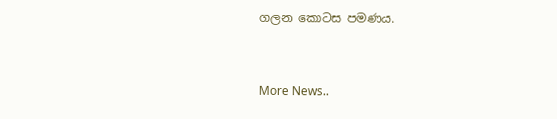ගලන කොටස පමණය.


More News..